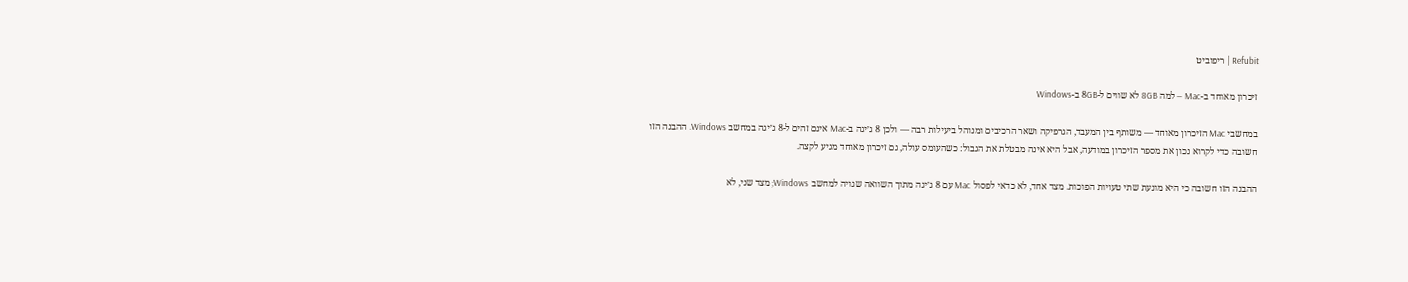Refubit | ריפוביט

זיכרון מאוחד ב-Mac — למה 8GB לא שווים ל-8GB ב-Windows

במחשבי Mac הזיכרון מאוחד — משותף בין המעבד, הגרפיקה ושאר הרכיבים ומנוהל ביעילות רבה — ולכן 8 ג׳יגה ב-Mac אינם זהים ל-8 ג׳יגה במחשב Windows. ההבנה הזו חשובה כדי לקרוא נכון את מספר הזיכרון במודעה, אבל היא אינה מבטלת את הגבול: כשהעומס עולה, גם זיכרון מאוחד מגיע לקצה.

ההבנה הזו חשובה כי היא מונעת שתי טעויות הפוכות. מצד אחד, לא כדאי לפסול Mac עם 8 ג׳יגה מתוך השוואה שגויה למחשב Windows; מצד שני, לא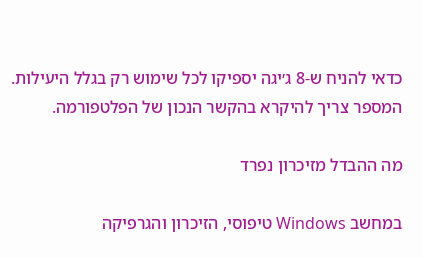כדאי להניח ש-8 ג׳יגה יספיקו לכל שימוש רק בגלל היעילות. המספר צריך להיקרא בהקשר הנכון של הפלטפורמה.

מה ההבדל מזיכרון נפרד

במחשב Windows טיפוסי, הזיכרון והגרפיקה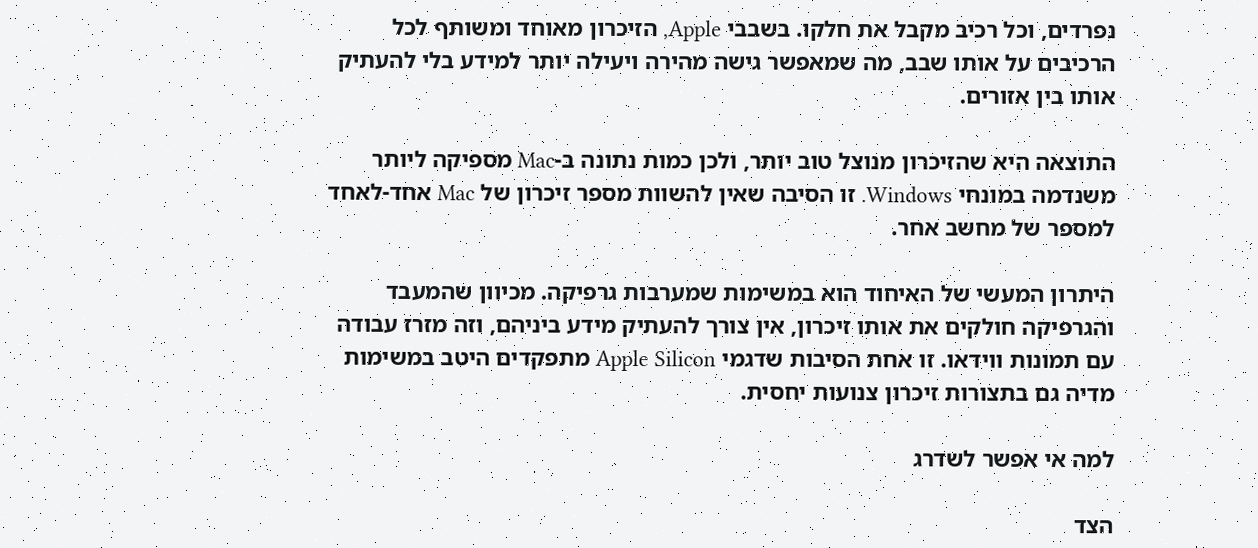נפרדים, וכל רכיב מקבל את חלקו. בשבבי Apple, הזיכרון מאוחד ומשותף לכל הרכיבים על אותו שבב, מה שמאפשר גישה מהירה ויעילה יותר למידע בלי להעתיק אותו בין אזורים.

התוצאה היא שהזיכרון מנוצל טוב יותר, ולכן כמות נתונה ב-Mac מספיקה ליותר משנדמה במונחי Windows. זו הסיבה שאין להשוות מספר זיכרון של Mac אחד-לאחד למספר של מחשב אחר.

היתרון המעשי של האיחוד הוא במשימות שמערבות גרפיקה. מכיוון שהמעבד והגרפיקה חולקים את אותו זיכרון, אין צורך להעתיק מידע ביניהם, וזה מזרז עבודה עם תמונות ווידאו. זו אחת הסיבות שדגמי Apple Silicon מתפקדים היטב במשימות מדיה גם בתצורות זיכרון צנועות יחסית.

למה אי אפשר לשדרג

הצד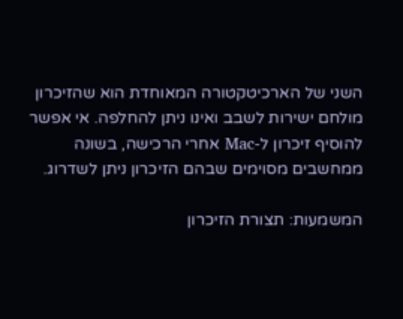השני של הארכיטקטורה המאוחדת הוא שהזיכרון מולחם ישירות לשבב ואינו ניתן להחלפה. אי אפשר להוסיף זיכרון ל-Mac אחרי הרכישה, בשונה ממחשבים מסוימים שבהם הזיכרון ניתן לשדרוג.

המשמעות: תצורת הזיכרון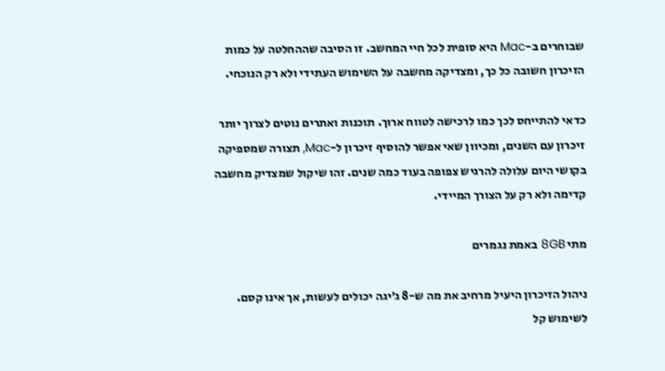שבוחרים ב-Mac היא סופית לכל חיי המחשב. זו הסיבה שההחלטה על כמות הזיכרון חשובה כל כך, ומצדיקה מחשבה על השימוש העתידי ולא רק הנוכחי.

כדאי להתייחס לכך כמו לרכישה לטווח ארוך. תוכנות ואתרים נוטים לצרוך יותר זיכרון עם השנים, ומכיוון שאי אפשר להוסיף זיכרון ל-Mac, תצורה שמספיקה בקושי היום עלולה להרגיש צפופה בעוד כמה שנים. זהו שיקול שמצדיק מחשבה קדימה ולא רק על הצורך המיידי.

מתי 8GB באמת נגמרים

ניהול הזיכרון היעיל מרחיב את מה ש-8 ג׳יגה יכולים לעשות, אך אינו קסם. לשימוש קל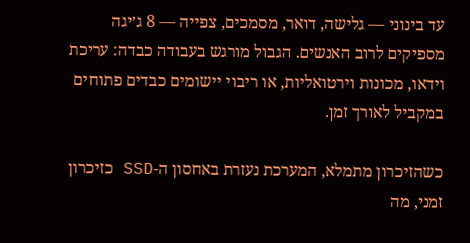עד בינוני — גלישה, דואר, מסמכים, צפייה — 8 ג׳יגה מספיקים לרוב האנשים. הגבול מורגש בעבודה כבדה: עריכת וידאו, מכונות וירטואליות, או ריבוי יישומים כבדים פתוחים במקביל לאורך זמן.

כשהזיכרון מתמלא, המערכת נעזרת באחסון ה-SSD כזיכרון זמני, מה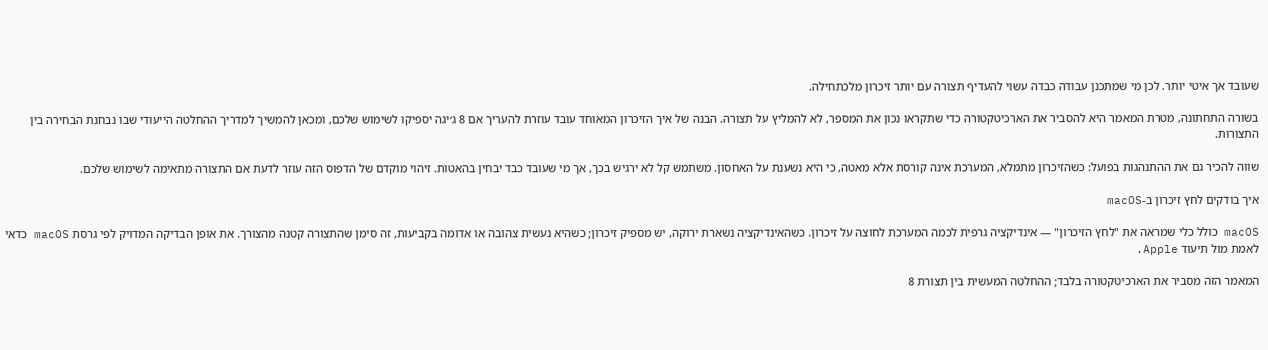שעובד אך איטי יותר. לכן מי שמתכנן עבודה כבדה עשוי להעדיף תצורה עם יותר זיכרון מלכתחילה.

בשורה התחתונה, מטרת המאמר היא להסביר את הארכיטקטורה כדי שתקראו נכון את המספר, לא להמליץ על תצורה. הבנה של איך הזיכרון המאוחד עובד עוזרת להעריך אם 8 ג׳יגה יספיקו לשימוש שלכם, ומכאן להמשיך למדריך ההחלטה הייעודי שבו נבחנת הבחירה בין התצורות.

שווה להכיר גם את ההתנהגות בפועל: כשהזיכרון מתמלא, המערכת אינה קורסת אלא מאטה, כי היא נשענת על האחסון. משתמש קל לא ירגיש בכך, אך מי שעובד כבד יבחין בהאטות. זיהוי מוקדם של הדפוס הזה עוזר לדעת אם התצורה מתאימה לשימוש שלכם.

איך בודקים לחץ זיכרון ב-macOS

macOS כולל כלי שמראה את "לחץ הזיכרון" — אינדיקציה גרפית לכמה המערכת לחוצה על זיכרון. כשהאינדיקציה נשארת ירוקה, יש מספיק זיכרון; כשהיא נעשית צהובה או אדומה בקביעות, זה סימן שהתצורה קטנה מהצורך. את אופן הבדיקה המדויק לפי גרסת macOS כדאי לאמת מול תיעוד Apple.

המאמר הזה מסביר את הארכיטקטורה בלבד; ההחלטה המעשית בין תצורת 8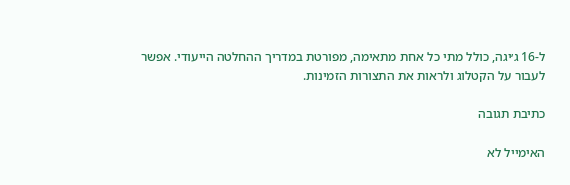ל-16 ג׳יגה, כולל מתי כל אחת מתאימה, מפורטת במדריך ההחלטה הייעודי. אפשר לעבור על הקטלוג ולראות את התצורות הזמינות.

כתיבת תגובה

האימייל לא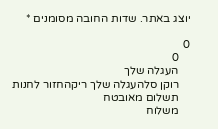יוצג באתר. שדות החובה מסומנים *

0
    0
    העגלה שלך
    רוקן סלהעגלה שלך ריקהחזור לחנות
    תשלום מאובטח
    משלוח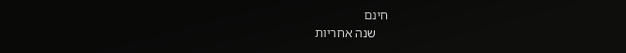חינם
    שנה אחריות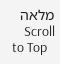מלאה
    Scroll to Top